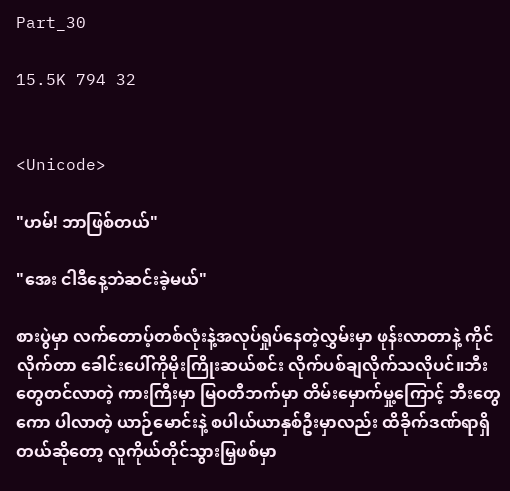Part_30

15.5K 794 32


<Unicode>

"ဟမ်! ဘာဖြစ်တယ်"

"အေး ငါဒီနေ့ဘဲဆင်းခဲ့မယ်"

စားပွဲမှာ လက်တောပ့်တစ်လုံးနဲ့အလုပ်ရှုပ်နေတဲ့လွှမ်းမှာ ဖုန်းလာတာနဲ့ ကိုင်လိုက်တာ ခေါင်းပေါ်ကိုမိုးကြိုးဆယ်စင်း လိုက်ပစ်ချလိုက်သလိုပင်။ဘီးတွေတင်လာတဲ့ ကားကြီးမှာ မြဝတီဘက်မှာ တိမ်းမှောက်မှု့ကြောင့် ဘီးတွေကော ပါလာတဲ့ ယာဉ်မောင်းနဲ့ စပါယ်ယာနှစ်ဦးမှာလည်း ထိခိုက်ဒဏ်ရာရှိတယ်ဆိုတော့ လူကိုယ်တိုင်သွားမြှဖစ်မှာ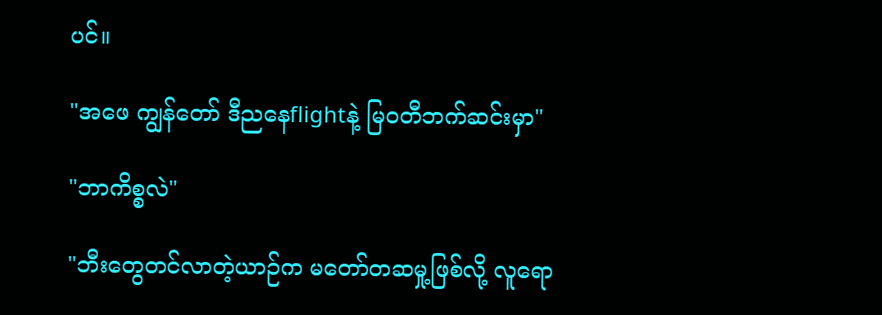ပင်။

"အဖေ ကျွန်တော် ဒီညနေflightနဲ့ မြဝတီဘက်ဆင်းမှာ"

"ဘာကိစ္စလဲ"

"ဘီးတွေတင်လာတဲ့ယာဉ်က မတော်တဆမှု့ဖြစ်လို့ လူရော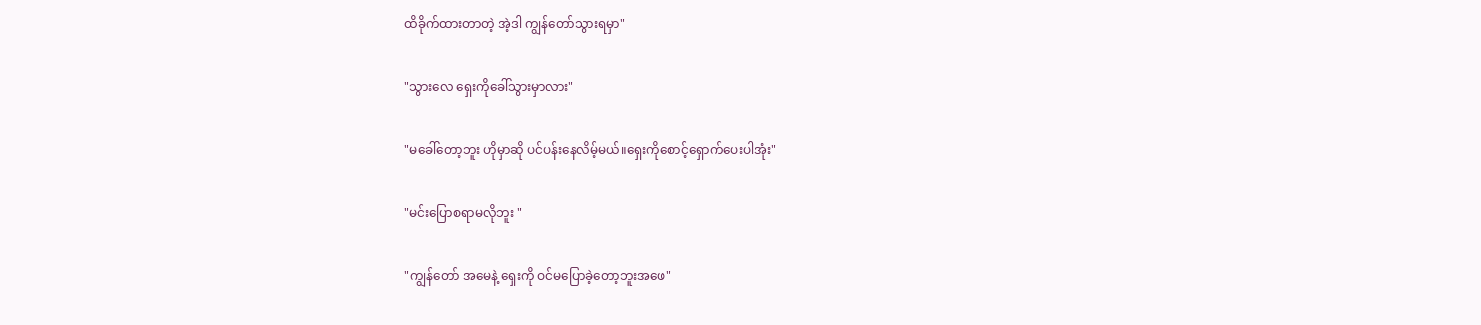ထိခိုက်ထားတာတဲ့ အဲ့ဒါ ကျွန်တော်သွားရမှာ"

"သွားလေ ရှေးကိုခေါ်သွားမှာလား"

"မခေါ်တော့ဘူး ဟိုမှာဆို ပင်ပန်းနေလိမ့်မယ်။ရှေးကိုစောင့်ရှောက်ပေးပါအုံး"

"မင်းပြောစရာမလိုဘူး "

"ကျွန်တော် အမေနဲ့ ရှေးကို ဝင်မပြောခဲ့တော့ဘူးအဖေ"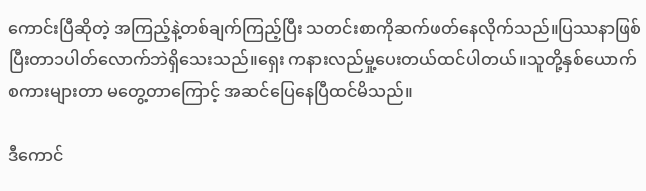ကောင်းပြီဆိုတဲ့ အကြည့်နဲ့တစ်ချက်ကြည့်ပြီး သတင်းစာကိုဆက်ဖတ်နေလိုက်သည်။ပြဿနာဖြစ်ပြီးတာ၁ပါတ်လောက်ဘဲရှိသေးသည်။ရှေး ကနားလည်မှု့ပေးတယ်ထင်ပါတယ်။သူတို့နှစ်ယောက်စကားများတာ မတွေ့တာကြောင့် အဆင်ပြေနေပြီထင်မိသည်။

ဒီကောင်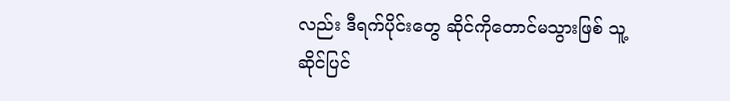လည်း ဒီရက်ပိုင်းတွေ ဆိုင်ကိုတောင်မသွားဖြစ် သူ့ဆိုင်ပြင်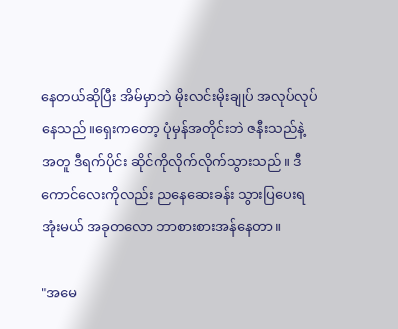နေတယ်ဆိုပြီး အိမ်မှာဘဲ မိုးလင်းမိုးချုပ် အလုပ်လုပ်နေသည်။ရှေးကတော့ ပုံမှန်အတိုင်းဘဲ ဇနီးသည်နဲ့အတူ ဒီရက်ပိုင်း ဆိုင်ကိုလိုက်လိုက်သွားသည်။ ဒီကောင်လေးကိုလည်း ညနေဆေးခန်း သွားပြပေးရအုံးမယ် အခုတလော ဘာစားစားအန်နေတာ။

"အမေ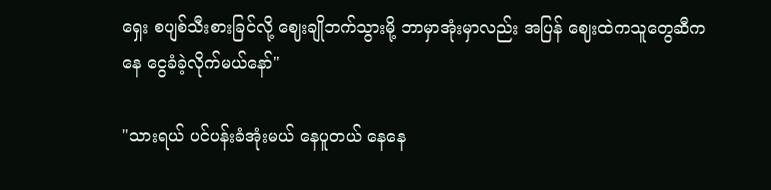ရှေး စပျစ်သီးစားခြင်လို့ ဈေးချိုဘက်သွားမို့ ဘာမှာအုံးမှာလည်း အပြန် ဈေးထဲကသူတွေဆီကနေ ငွေခံခဲ့လိုက်မယ်နော်"

"သားရယ် ပင်ပန်းခံအုံးမယ် နေပူတယ် နေနေ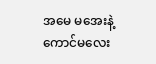အမေ မအေးနဲ့ကောင်မလေး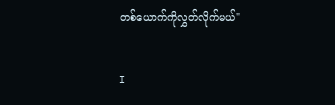တစ်ယောက်ကိုလွှတ်လိုက်မယ်"

I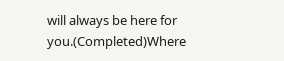will always be here for you.(Completed)Where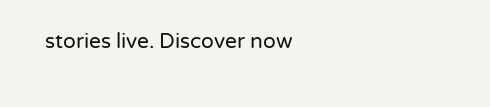stories live. Discover now